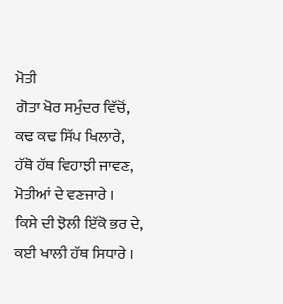ਮੋਤੀ
ਗੋਤਾ ਖੋਰ ਸਮੁੰਦਰ ਵਿੱਚੋਂ,
ਕਢ ਕਢ ਸਿੱਪ ਖਿਲਾਰੇ,
ਹੱਥੋ ਹੱਥ ਵਿਹਾਝੀ ਜਾਵਣ,
ਮੋਤੀਆਂ ਦੇ ਵਣਜਾਰੇ ।
ਕਿਸੇ ਦੀ ਝੋਲੀ ਇੱਕੋ ਭਰ ਦੇ,
ਕਈ ਖਾਲੀ ਹੱਥ ਸਿਧਾਰੇ ।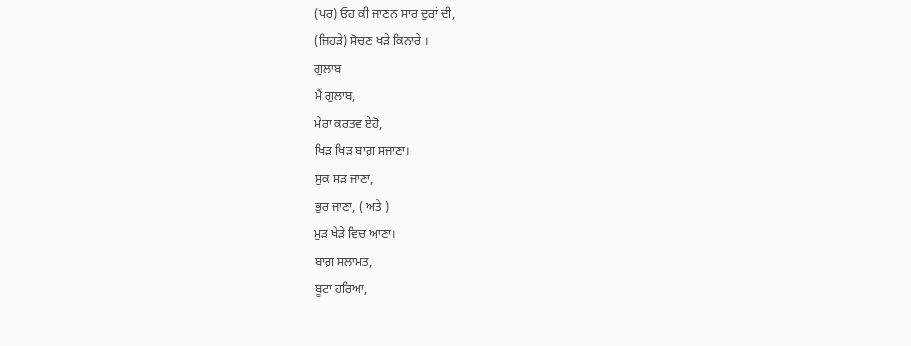(ਪਰ) ਓਹ ਕੀ ਜਾਣਨ ਸਾਰ ਦੁਰਾਂ ਦੀ,
(ਜਿਹੜੇ) ਸੋਚਣ ਖੜੇ ਕਿਨਾਰੇ ।
ਗੁਲਾਬ
ਮੈਂ ਗੁਲਾਬ,
ਮੇਰਾ ਕਰਤਵ ਏਹੋ,
ਖਿੜ ਖਿੜ ਬਾਗ਼ ਸਜਾਣਾ।
ਸੁਕ ਸੜ ਜਾਣਾ,
ਭੁਰ ਜਾਣਾ, ( ਅਤੇ )
ਮੁੜ ਖੇੜੇ ਵਿਚ ਆਣਾ।
ਬਾਗ਼ ਸਲਾਮਤ,
ਬੂਟਾ ਹਰਿਆ,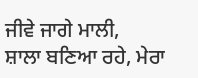ਜੀਵੇ ਜਾਗੇ ਮਾਲੀ,
ਸ਼ਾਲਾ ਬਣਿਆ ਰਹੇ, ਮੇਰਾ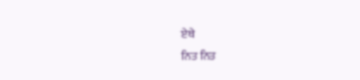ਏਥੇ
ਨਿਤ ਨਿਤ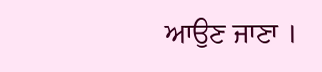ਆਉਣ ਜਾਣਾ ।